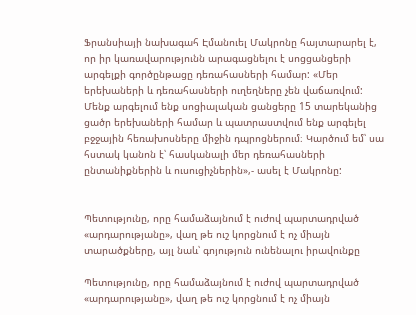Ֆրանսիայի նախագահ Էմանուել Մակրոնը հայտարարել է, որ իր կառավարությունն արագացնելու է սոցցանցերի արգելքի գործընթացը դեռահասների համար: «Մեր երեխաների և դեռահասների ուղեղները չեն վաճառվում: Մենք արգելում ենք սոցիալական ցանցերը 15 տարեկանից ցածր երեխաների համար և պատրաստվում ենք արգելել բջջային հեռախոսները միջին դպրոցներում։ Կարծում եմ՝ սա հստակ կանոն է՝ հասկանալի մեր դեռահասների ընտանիքներին և ուսուցիչներին»,- ասել է Մակրոնը:


Պետությունը, որը համաձայնում է ուժով պարտադրված «արդարությանը», վաղ թե ուշ կորցնում է ոչ միայն տարածքները, այլ նաև՝ գոյություն ունենալու իրավունքը

Պետությունը, որը համաձայնում է ուժով պարտադրված «արդարությանը», վաղ թե ուշ կորցնում է ոչ միայն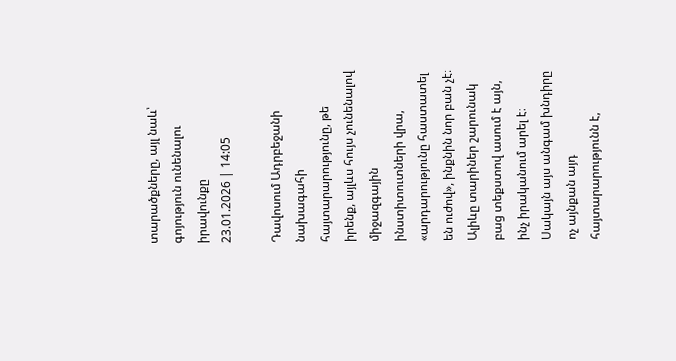տարածքները, այլ նաև՝ գոյություն ունենալու իրավունքը
23.01.2026 | 14:05

Դավոսում Ադրբեջանի նախագահի հայտարարությունը, թե իրենք, այլևս հույս չունենալով միջազգային ինստիտուտների վրա, «արդարությունը հաստատել են ուժով», ինքնին նոր բան չէ։ Ալիևը տարիներ շարունակ բաց տեքստով ասում է այն, ինչ իրականում արել է։ Սակայն այս անգամ խնդիրը ոչ այնքան այդ հայտարարությունն է,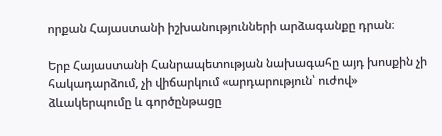որքան Հայաստանի իշխանությունների արձագանքը դրան։

Երբ Հայաստանի Հանրապետության նախագահը այդ խոսքին չի հակադարձում, չի վիճարկում «արդարություն՝ ուժով» ձևակերպումը և գործընթացը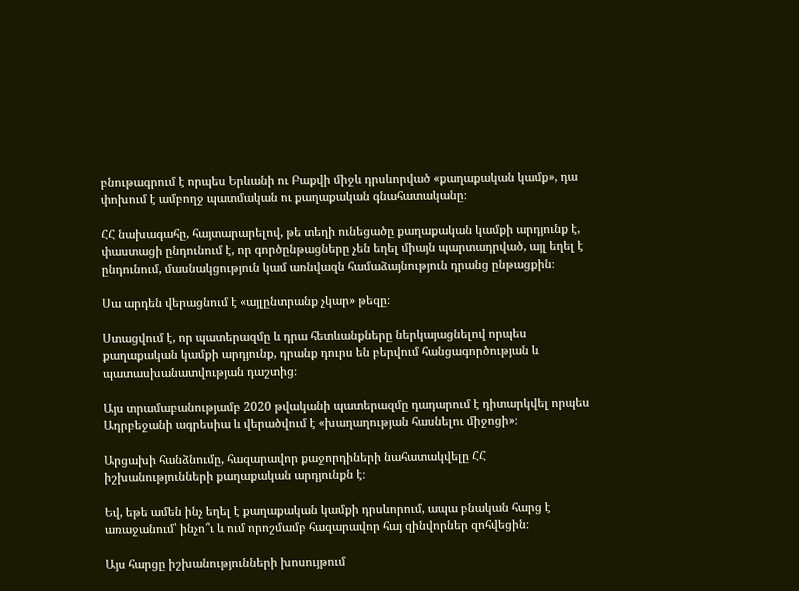բնութագրում է որպես Երևանի ու Բաքվի միջև դրսևորված «քաղաքական կամք», դա փոխում է ամբողջ պատմական ու քաղաքական գնահատականը։

ՀՀ նախագահը, հայտարարելով, թե տեղի ունեցածը քաղաքական կամքի արդյունք է, փաստացի ընդունում է, որ գործընթացները չեն եղել միայն պարտադրված, այլ եղել է ընդունում, մասնակցություն կամ առնվազն համաձայնություն դրանց ընթացքին։

Սա արդեն վերացնում է «այլընտրանք չկար» թեզը։

Ստացվում է, որ պատերազմը և դրա հետևանքները ներկայացնելով որպես քաղաքական կամքի արդյունք, դրանք դուրս են բերվում հանցագործության և պատասխանատվության դաշտից։

Այս տրամաբանությամբ 2020 թվականի պատերազմը դադարում է դիտարկվել որպես Ադրբեջանի ագրեսիա և վերածվում է «խաղաղության հասնելու միջոցի»։

Արցախի հանձնումը, հազարավոր քաջորդիների նահատակվելը ՀՀ իշխանությունների քաղաքական արդյունքն է։

Եվ, եթե ամեն ինչ եղել է քաղաքական կամքի դրսևորում, ապա բնական հարց է առաջանում՝ ինչո՞ւ և ում որոշմամբ հազարավոր հայ զինվորներ զոհվեցին։

Այս հարցը իշխանությունների խոսույթում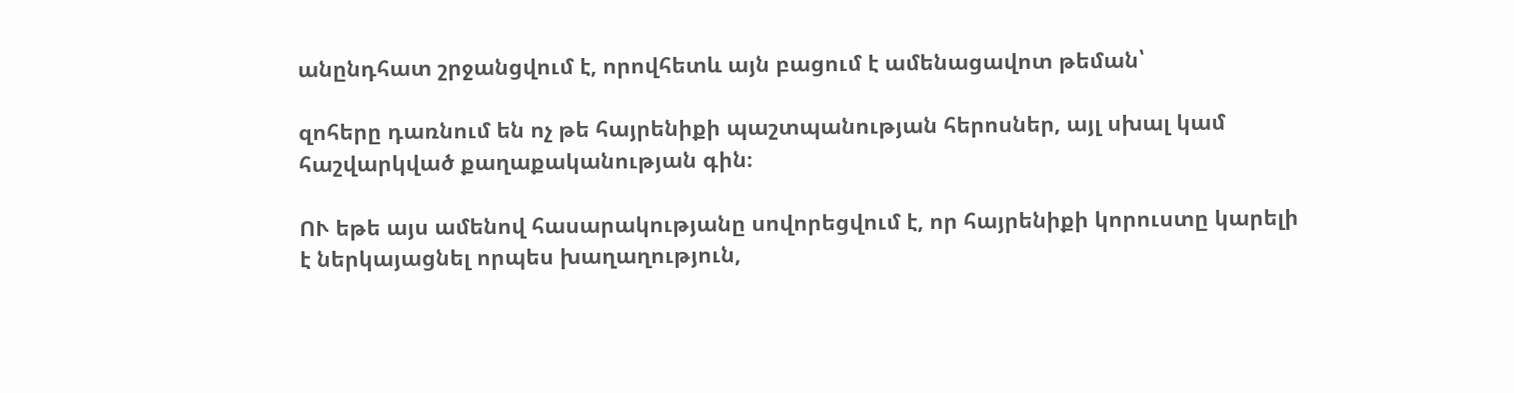անընդհատ շրջանցվում է, որովհետև այն բացում է ամենացավոտ թեման՝

զոհերը դառնում են ոչ թե հայրենիքի պաշտպանության հերոսներ, այլ սխալ կամ հաշվարկված քաղաքականության գին։

ՈՒ եթե այս ամենով հասարակությանը սովորեցվում է, որ հայրենիքի կորուստը կարելի է ներկայացնել որպես խաղաղություն,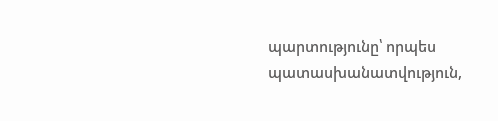պարտությունը՝ որպես պատասխանատվություն,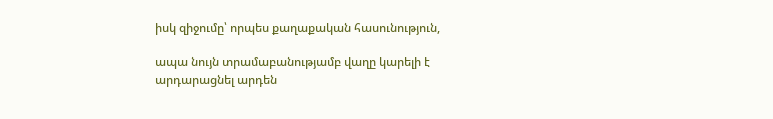իսկ զիջումը՝ որպես քաղաքական հասունություն,

ապա նույն տրամաբանությամբ վաղը կարելի է արդարացնել արդեն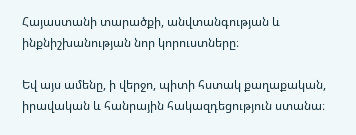Հայաստանի տարածքի, անվտանգության և ինքնիշխանության նոր կորուստները։

Եվ այս ամենը, ի վերջո, պիտի հստակ քաղաքական, իրավական և հանրային հակազդեցություն ստանա։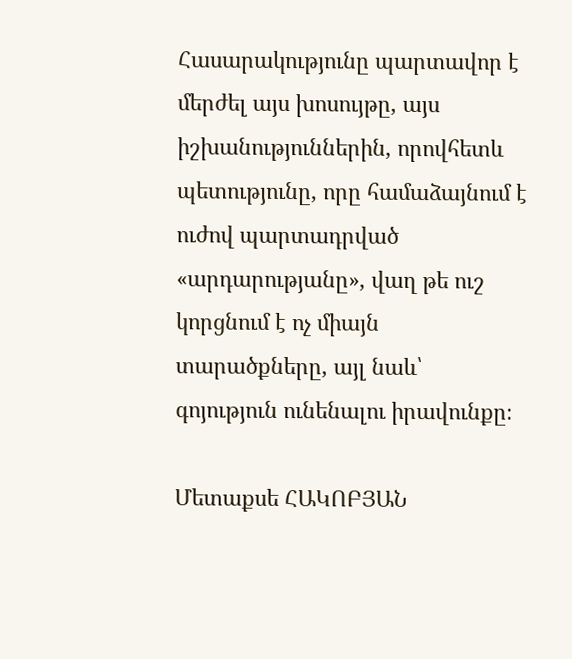Հասարակությունը պարտավոր է մերժել այս խոսույթը, այս իշխանություններին, որովհետև պետությունը, որը համաձայնում է ուժով պարտադրված «արդարությանը», վաղ թե ուշ կորցնում է ոչ միայն տարածքները, այլ նաև՝ գոյություն ունենալու իրավունքը։

Մետաքսե ՀԱԿՈԲՅԱՆ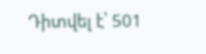Դիտվել է՝ 501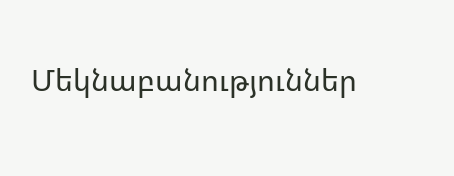Մեկնաբանություններ